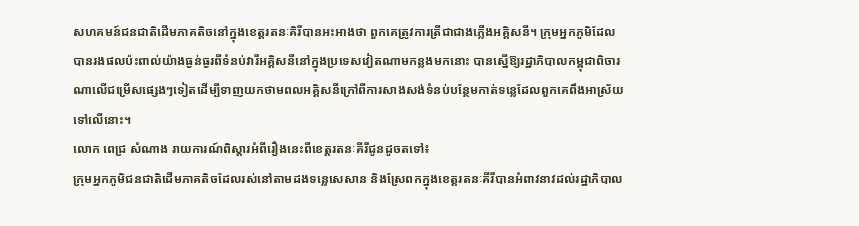សហគមន៍ជនជាតិដើមភាគតិចនៅក្នុងខេត្តរតនៈគិរីបានអះអាងថា ពួកគេត្រូវការត្រីជាជាងភ្លើងអគ្គិសនី។ ក្រុមអ្នកភូមិដែលបានរងផលប៉ះពាល់យ៉ាងធ្ងន់ធ្ងរពីទំនប់វារីអគ្គិសនីនៅក្នុងប្រទេសវៀតណាមកន្លងមកនោះ បានស្នើឱ្យរដ្ឋាភិបាលកម្ពុជាពិចារណាលើជម្រើសផ្សេងៗទៀតដើម្បីទាញយកថាមពលអគ្គិសនីក្រៅពីការសាងសង់ទំនប់បន្ថែមកាត់ទន្លេដែលពួកគេពឹងអាស្រ័យទៅលើនោះ។
លោក ពេជ្រ សំណាង រាយការណ៍ពិស្តារអំពីរឿងនេះពីខេត្តរតនៈគីរីជូនដូចតទៅ៖
ក្រុមអ្នកភូមិជនជាតិដើមភាគតិចដែលរស់នៅតាមដងទន្លេសេសាន និងស្រែពកក្នុងខេត្តរតនៈគីរីបានអំពាវនាវដល់រដ្ឋាភិបាល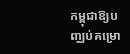កម្ពុជាឱ្យបញ្ឈប់គម្រោ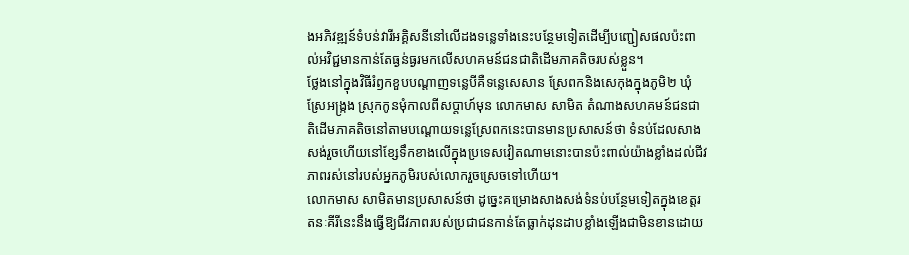ងអភិវឌ្ឍន៍ទំបន់វារីអគ្គិសនីនៅលើដងទន្លេទាំងនេះបន្ថែមទៀតដើម្បីបញ្ជៀសផលប៉ះពាល់អវិជ្ជមានកាន់តែធ្ងន់ធ្ងរមកលើសហគមន៍ជនជាតិដើមភាគតិចរបស់ខ្លួន។
ថ្លែងនៅក្នុងវិធីរំឭកខួបបណ្តាញទន្លេបីគឺទន្លេសេសាន ស្រែពកនិងសេកុងក្នុងភូមិ២ ឃុំស្រែអង្ក្រង ស្រុកកូនមុំកាលពីសប្តាហ៍មុន លោកមាស សាមិត តំណាងសហគមន៍ជនជាតិដើមភាគតិចនៅតាមបណ្តោយទន្លេស្រែពកនេះបានមានប្រសាសន៍ថា ទំនប់ដែលសាងសង់រួចហើយនៅខ្សែទឹកខាងលើក្នុងប្រទេសវៀតណាមនោះបានប៉ះពាល់យ៉ាងខ្លាំងដល់ជីវភាពរស់នៅរបស់អ្នកភូមិរបស់លោករួចស្រេចទៅហើយ។
លោកមាស សាមិតមានប្រសាសន៍ថា ដូច្នេះគម្រោងសាងសង់ទំនប់បន្ថែមទៀតក្នុងខេត្តរតនៈគីរីនេះនឹងធ្វើឱ្យជីវភាពរបស់ប្រជាជនកាន់តែធ្លាក់ដុនដាបខ្លាំងឡើងជាមិនខានដោយ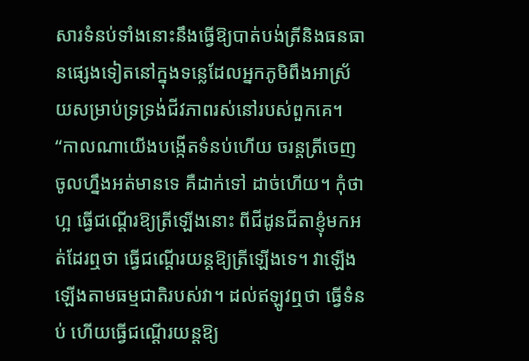សារទំនប់ទាំងនោះនឹងធ្វើឱ្យបាត់បង់ត្រីនិងធនធានផ្សេងទៀតនៅក្នុងទន្លេដែលអ្នកភូមិពឹងអាស្រ័យសម្រាប់ទ្រទ្រង់ជីវភាពរស់នៅរបស់ពួកគេ។
“កាលណាយើងបង្កើតទំនប់ហើយ ចរន្តត្រីចេញចូលហ្នឹងអត់មានទេ គឺដាក់ទៅ ដាច់ហើយ។ កុំថាហ្អ ធ្វើជណ្តើរឱ្យត្រីឡើងនោះ ពីជីដូនជីតាខ្ញុំមកអត់ដែរឮថា ធ្វើជណ្តើរយន្តឱ្យត្រីឡើងទេ។ វាឡើង ឡើងតាមធម្មជាតិរបស់វា។ ដល់ឥឡូវឮថា ធ្វើទំនប់ ហើយធ្វើជណ្តើរយន្តឱ្យ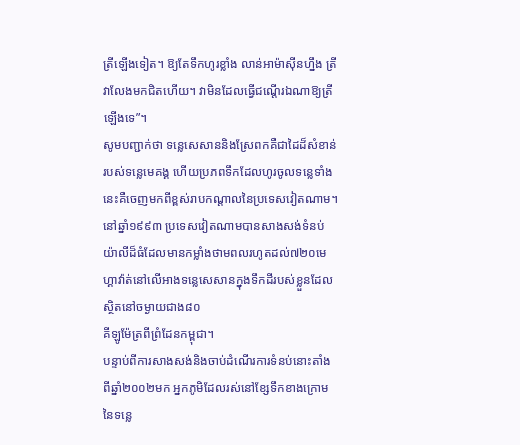ត្រីឡើងទៀត។ ឱ្យតែទឹកហូរខ្លាំង លាន់អាម៉ាស៊ីនហ្នឹង ត្រីវាលែងមកជិតហើយ។ វាមិនដែលធ្វើជណ្តើរឯណាឱ្យត្រីឡើងទេ”។
សូមបញ្ជាក់ថា ទន្លេសេសាននិងស្រែពកគឺជាដៃដ៏សំខាន់របស់ទន្លេមេគង្គ ហើយប្រភពទឹកដែលហូរចូលទន្លេទាំងនេះគឺចេញមកពីខ្ពស់រាបកណ្តាលនៃប្រទេសវៀតណាម។
នៅឆ្នាំ១៩៩៣ ប្រទេសវៀតណាមបានសាងសង់ទំនប់យ៉ាលីដ៏ធំដែលមានកម្លាំងថាមពលរហូតដល់៧២០មេហ្គាវ៉ាត់នៅលើអាងទន្លេសេសានក្នុងទឹកដីរបស់ខ្លួនដែលស្ថិតនៅចម្ងាយជាង៨០
គីឡូម៉ែត្រពីព្រំដែនកម្ពុជា។
បន្ទាប់ពីការសាងសង់និងចាប់ដំណើរការទំនប់នោះតាំងពីឆ្នាំ២០០២មក អ្នកភូមិដែលរស់នៅខ្សែទឹកខាងក្រោមនៃទន្លេ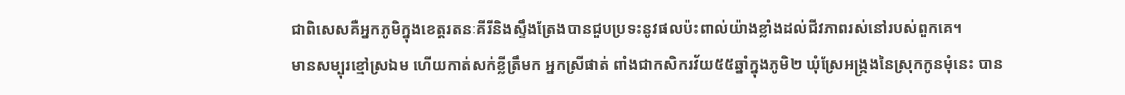ជាពិសេសគឺអ្នកភូមិក្នុងខេត្តរតនៈគីរីនិងស្ទឹងត្រែងបានជួបប្រទះនូវផលប៉ះពាល់យ៉ាងខ្លាំងដល់ជីវភាពរស់នៅរបស់ពួកគេ។
មានសម្បុរខ្មៅស្រឯម ហើយកាត់សក់ខ្លីត្រឹមក អ្នកស្រីផាត់ ពាំងជាកសិករវ័យ៥៥ឆ្នាំក្នុងភូមិ២ ឃុំស្រែអង្ក្រងនៃស្រុកកូនមុំនេះ បាន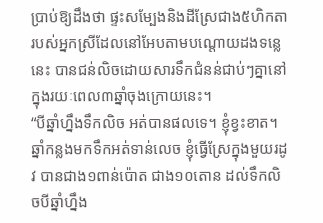ប្រាប់ឱ្យដឹងថា ផ្ទះសម្បែងនិងដីស្រែជាង៥ហិកតារបស់អ្នកស្រីដែលនៅអែបតាមបណ្តោយដងទន្លេនេះ បានជន់លិចដោយសារទឹកជំនន់ជាប់ៗគ្នានៅក្នុងរយៈពេល៣ឆ្នាំចុងក្រោយនេះ។
“បីឆ្នាំហ្នឹងទឹកលិច អត់បានផលទេ។ ខ្ញុំខ្វះខាត។ ឆ្នាំកន្លងមកទឹកអត់ទាន់លេច ខ្ញុំធ្វើស្រែក្នុងមួយរដូវ បានជាង១ពាន់ប៉ោត ជាង១០តោន ដល់ទឹកលិចបីឆ្នាំហ្នឹង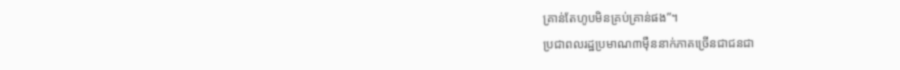គ្រាន់តែហូបមិនគ្រប់គ្រាន់ផង”។
ប្រជាពលរដ្ឋប្រមាណ៣ម៉ឺននាក់ភាគច្រើនជាជនជា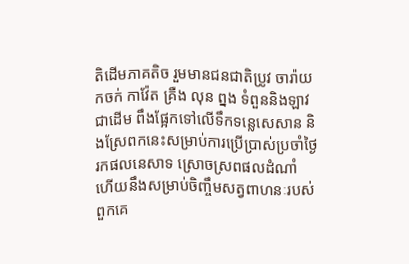តិដើមភាគតិច រួមមានជនជាតិប្រូវ ចារ៉ាយ កចក់ កាវ៉ែត គ្រឺង លុន ព្នង ទំពួននិងឡាវជាដើម ពឹងផ្អែកទៅលើទឹកទន្លេសេសាន និងស្រែពកនេះសម្រាប់ការប្រើប្រាស់ប្រចាំថ្ងៃ រកផលនេសាទ ស្រោចស្រពផលដំណាំ ហើយនឹងសម្រាប់ចិញ្ចឹមសត្វពាហនៈរបស់ពួកគេ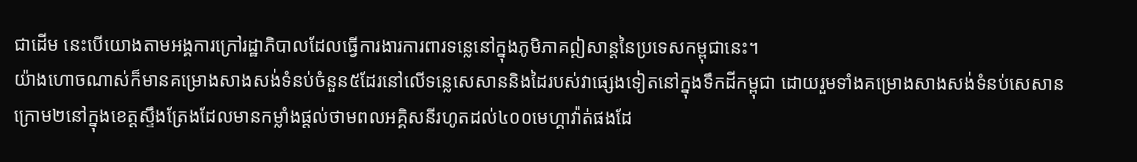ជាដើម នេះបើយោងតាមអង្គការក្រៅរដ្ឋាភិបាលដែលធ្វើការងារការពារទន្លេនៅក្នុងភូមិភាគឦសាន្តនៃប្រទេសកម្ពុជានេះ។
យ៉ាងហោចណាស់ក៏មានគម្រោងសាងសង់ទំនប់ចំនួន៥ដែរនៅលើទន្លេសេសាននិងដៃរបស់វាផ្សេងទៀតនៅក្នុងទឹកដីកម្ពុជា ដោយរួមទាំងគម្រោងសាងសង់ទំនប់សេសានក្រោម២នៅក្នុងខេត្តស្ទឹងត្រែងដែលមានកម្លាំងផ្តល់ថាមពលអគ្គិសនីរហូតដល់៤០០មេហ្គាវ៉ាត់ផងដែ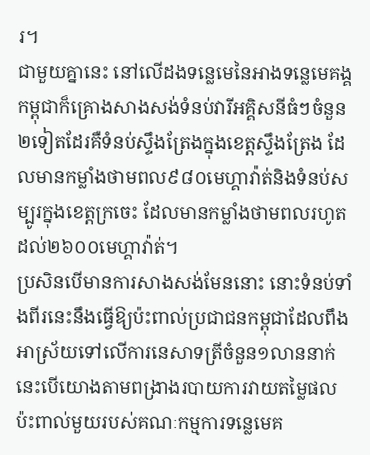រ។
ជាមួយគ្នានេះ នៅលើដងទន្លេមេនៃអាងទន្លេមេគង្គ កម្ពុជាក៏គ្រោងសាងសង់ទំនប់វារីអគ្គិសនីធំៗចំនួន២ទៀតដែរគឺទំនប់ស្ទឹងត្រែងក្នុងខេត្តស្ទឹងត្រែង ដែលមានកម្លាំងថាមពល៩៨០មេហ្គាវ៉ាត់និងទំនប់សម្បូរក្នុងខេត្តក្រចេះ ដែលមានកម្លាំងថាមពលរហូតដល់២៦០០មេហ្គាវ៉ាត់។
ប្រសិនបើមានការសាងសង់មែននោះ នោះទំនប់ទាំងពីរនេះនឹងធ្វើឱ្យប៉ះពាល់ប្រជាជនកម្ពុជាដែលពឹងអាស្រ័យទៅលើការនេសាទត្រីចំនួន១លាននាក់ នេះបើយោងតាមពង្រាងរបាយការវាយតម្លៃផលប៉ះពាល់មួយរបស់គណៈកម្មការទន្លេមេគ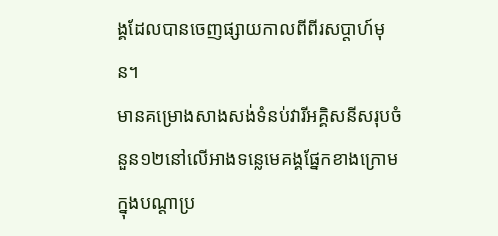ង្គដែលបានចេញផ្សាយកាលពីពីរសប្តាហ៍មុន។
មានគម្រោងសាងសង់ទំនប់វារីអគ្គិសនីសរុបចំនួន១២នៅលើអាងទន្លេមេគង្គផ្នែកខាងក្រោមក្នុងបណ្តាប្រ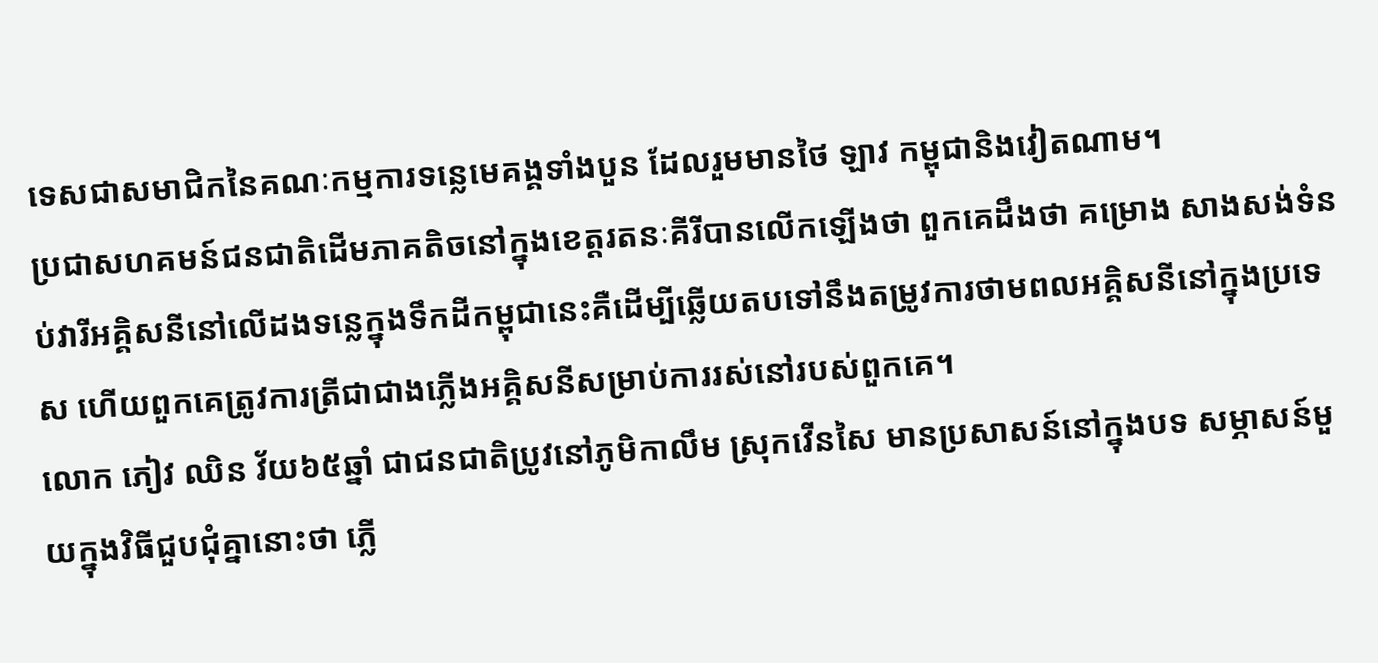ទេសជាសមាជិកនៃគណៈកម្មការទន្លេមេគង្គទាំងបួន ដែលរួមមានថៃ ឡាវ កម្ពុជានិងវៀតណាម។
ប្រជាសហគមន៍ជនជាតិដើមភាគតិចនៅក្នុងខេត្តរតនៈគីរីបានលើកឡើងថា ពួកគេដឹងថា គម្រោង សាងសង់ទំនប់វារីអគ្គិសនីនៅលើដងទន្លេក្នុងទឹកដីកម្ពុជានេះគឺដើម្បីឆ្លើយតបទៅនឹងតម្រូវការថាមពលអគ្គិសនីនៅក្នុងប្រទេស ហើយពួកគេត្រូវការត្រីជាជាងភ្លើងអគ្គិសនីសម្រាប់ការរស់នៅរបស់ពួកគេ។
លោក ភៀវ ឈិន វ័យ៦៥ឆ្នាំ ជាជនជាតិប្រូវនៅភូមិកាលឹម ស្រុកវើនសៃ មានប្រសាសន៍នៅក្នុងបទ សម្ភាសន៍មួយក្នុងវិធីជួបជុំគ្នានោះថា ភ្លើ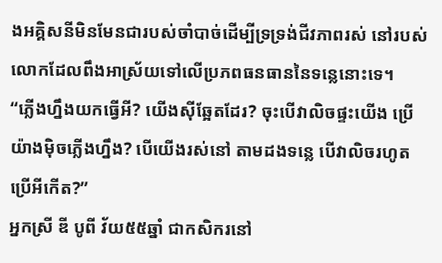ងអគ្គិសនីមិនមែនជារបស់ចាំបាច់ដើម្បីទ្រទ្រង់ជីវភាពរស់ នៅរបស់លោកដែលពឹងអាស្រ័យទៅលើប្រភពធនធាននៃទន្លេនោះទេ។
“ភ្លើងហ្នឹងយកធ្វើអី? យើងស៊ីឆ្អែតដែរ? ចុះបើវាលិចផ្ទះយើង ប្រើយ៉ាងម៉ិចភ្លើងហ្នឹង? បើយើងរស់នៅ តាមដងទន្លេ បើវាលិចរហូត ប្រើអីកើត?”
អ្នកស្រី ឌី បូពី វ័យ៥៥ឆ្នាំ ជាកសិករនៅ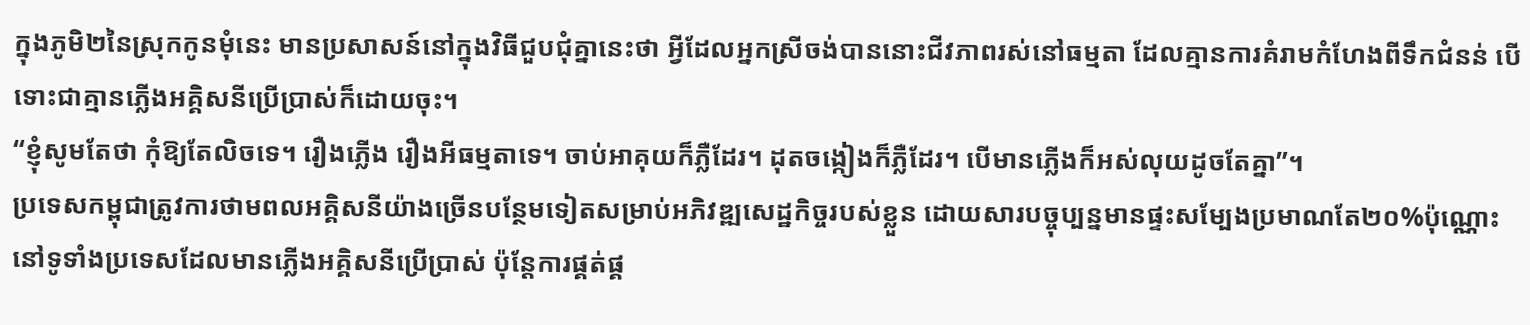ក្នុងភូមិ២នៃស្រុកកូនមុំនេះ មានប្រសាសន៍នៅក្នុងវិធីជួបជុំគ្នានេះថា អ្វីដែលអ្នកស្រីចង់បាននោះជីវភាពរស់នៅធម្មតា ដែលគ្មានការគំរាមកំហែងពីទឹកជំនន់ បើទោះជាគ្មានភ្លើងអគ្គិសនីប្រើប្រាស់ក៏ដោយចុះ។
“ខ្ញុំសូមតែថា កុំឱ្យតែលិចទេ។ រឿងភ្លើង រឿងអីធម្មតាទេ។ ចាប់អាគុយក៏ភ្លឺដែរ។ ដុតចង្កៀងក៏ភ្លឺដែរ។ បើមានភ្លើងក៏អស់លុយដូចតែគ្នា”។
ប្រទេសកម្ពុជាត្រូវការថាមពលអគ្គិសនីយ៉ាងច្រើនបន្ថែមទៀតសម្រាប់អភិវឌ្ឍសេដ្ឋកិច្ចរបស់ខ្លួន ដោយសារបច្ចុប្បន្នមានផ្ទះសម្បែងប្រមាណតែ២០%ប៉ុណ្ណោះនៅទូទាំងប្រទេសដែលមានភ្លើងអគ្គិសនីប្រើប្រាស់ ប៉ុន្តែការផ្គត់ផ្គ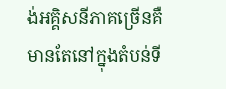ង់អគ្គិសនីភាគច្រើនគឺមានតែនៅក្នុងតំបន់ទី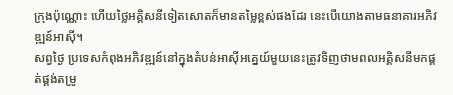ក្រុងប៉ុណ្ណោះ ហើយថ្លៃអគ្គិសនីទៀតសោតក៏មានតម្លៃខ្ពស់ផងដែរ នេះបើយោងតាមធនាគារអភិវឌ្ឍន៍អាស៊ី។
សព្វថ្ងៃ ប្រទេសកំពុងអភិវឌ្ឍន៍នៅក្នុងតំបន់អាស៊ីអគ្នេយ៍មួយនេះត្រូវទិញថាមពលអគ្គិសនីមកផ្គត់ផ្គង់តម្រូ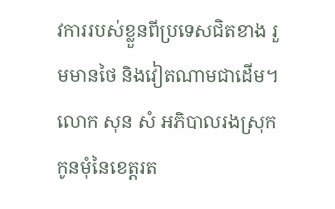វការរបស់ខ្លួនពីប្រទេសជិតខាង រួមមានថៃ និងវៀតណាមជាដើម។
លោក សុន សំ អភិបាលរងស្រុកកូនមុំនៃខេត្តរត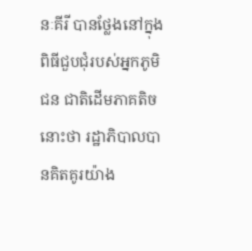នៈគីរី បានថ្លែងនៅក្នុងពិធីជួបជុំរបស់អ្នកភូមិជន ជាតិដើមភាគតិចនោះថា រដ្ឋាភិបាលបានគិតគូរយ៉ាង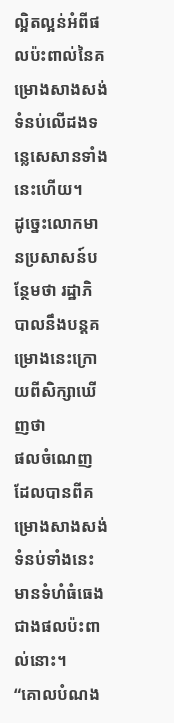ល្អិតល្អន់អំពីផលប៉ះពាល់នៃគម្រោងសាងសង់ទំនប់លើដងទន្លេសេសានទាំងនេះហើយ។
ដូច្នេះលោកមានប្រសាសន៍បន្ថែមថា រដ្ឋាភិបាលនឹងបន្តគម្រោងនេះក្រោយពីសិក្សាឃើញថា
ផលចំណេញដែលបានពីគម្រោងសាងសង់ទំនប់ទាំងនេះមានទំហំធំធេងជាងផលប៉ះពាល់នោះ។
“គោលបំណង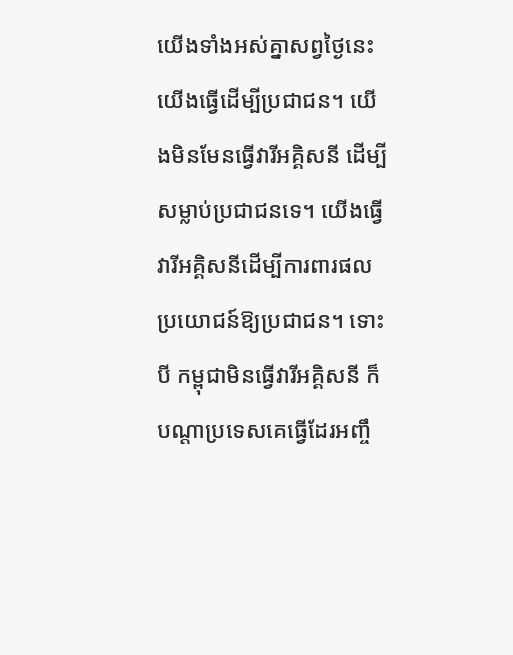យើងទាំងអស់គ្នាសព្វថ្ងៃនេះ យើងធ្វើដើម្បីប្រជាជន។ យើងមិនមែនធ្វើវារីអគ្គិសនី ដើម្បីសម្លាប់ប្រជាជនទេ។ យើងធ្វើវារីអគ្គិសនីដើម្បីការពារផលប្រយោជន៍ឱ្យប្រជាជន។ ទោះបី កម្ពុជាមិនធ្វើវារីអគ្គិសនី ក៏បណ្តាប្រទេសគេធ្វើដែរអញ្ចឹ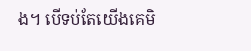ង។ បើទប់តែយើងគេមិ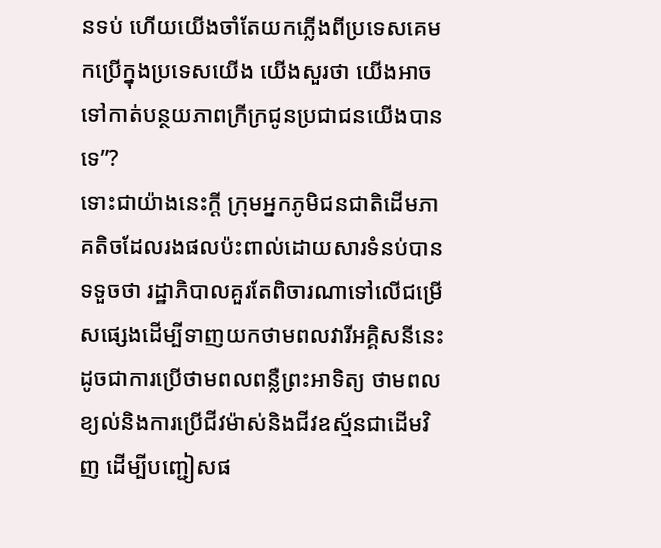នទប់ ហើយយើងចាំតែយកភ្លើងពីប្រទេសគេមកប្រើក្នុងប្រទេសយើង យើងសួរថា យើងអាចទៅកាត់បន្ថយភាពក្រីក្រជូនប្រជាជនយើងបានទេ”?
ទោះជាយ៉ាងនេះក្តី ក្រុមអ្នកភូមិជនជាតិដើមភាគតិចដែលរងផលប៉ះពាល់ដោយសារទំនប់បានទទួចថា រដ្ឋាភិបាលគួរតែពិចារណាទៅលើជម្រើសផ្សេងដើម្បីទាញយកថាមពលវារីអគ្គិសនីនេះដូចជាការប្រើថាមពលពន្លឺព្រះអាទិត្យ ថាមពលខ្យល់និងការប្រើជីវម៉ាស់និងជីវឧស្ម័នជាដើមវិញ ដើម្បីបញ្ជៀសផ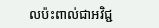លប៉ះពាល់ជាអវិជ្ជ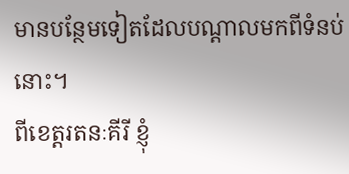មានបន្ថែមទៀតដែលបណ្តាលមកពីទំនប់នោះ។
ពីខេត្តរតនៈគីរី ខ្ញុំ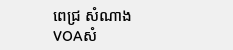ពេជ្រ សំណាង VOAសំ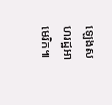ឡេងសហរដ្ឋអាមេរិក៕